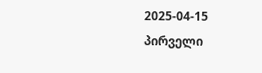2025-04-15
პირველი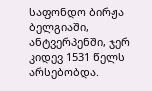საფონდო ბირჟა ბელგიაში, ანტვერპენში, ჯერ კიდევ 1531 წელს არსებობდა.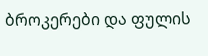ბროკერები და ფულის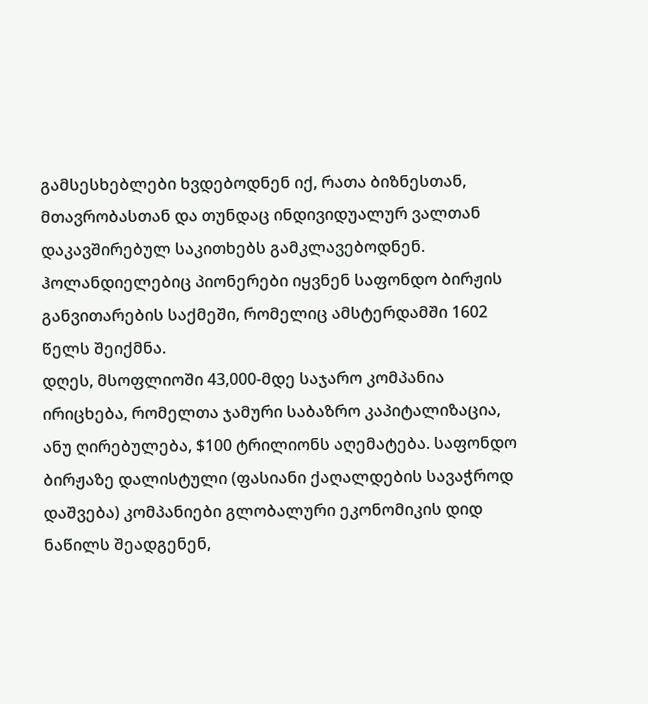გამსესხებლები ხვდებოდნენ იქ, რათა ბიზნესთან, მთავრობასთან და თუნდაც ინდივიდუალურ ვალთან დაკავშირებულ საკითხებს გამკლავებოდნენ. ჰოლანდიელებიც პიონერები იყვნენ საფონდო ბირჟის განვითარების საქმეში, რომელიც ამსტერდამში 1602 წელს შეიქმნა.
დღეს, მსოფლიოში 43,000-მდე საჯარო კომპანია ირიცხება, რომელთა ჯამური საბაზრო კაპიტალიზაცია, ანუ ღირებულება, $100 ტრილიონს აღემატება. საფონდო ბირჟაზე დალისტული (ფასიანი ქაღალდების სავაჭროდ დაშვება) კომპანიები გლობალური ეკონომიკის დიდ ნაწილს შეადგენენ,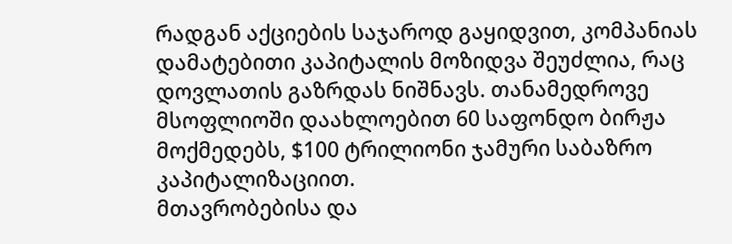რადგან აქციების საჯაროდ გაყიდვით, კომპანიას დამატებითი კაპიტალის მოზიდვა შეუძლია, რაც დოვლათის გაზრდას ნიშნავს. თანამედროვე მსოფლიოში დაახლოებით 60 საფონდო ბირჟა მოქმედებს, $100 ტრილიონი ჯამური საბაზრო კაპიტალიზაციით.
მთავრობებისა და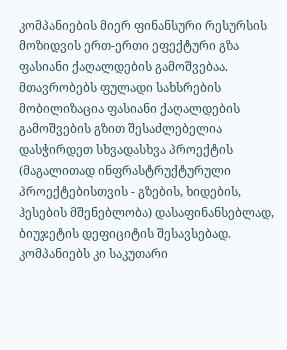კომპანიების მიერ ფინანსური რესურსის მოზიდვის ერთ-ერთი ეფექტური გზა ფასიანი ქაღალდების გამოშვებაა. მთავრობებს ფულადი სახსრების მობილიზაცია ფასიანი ქაღალდების გამოშვების გზით შესაძლებელია დასჭირდეთ სხვადასხვა პროექტის (მაგალითად ინფრასტრუქტურული პროექტებისთვის - გზების, ხიდების, ჰესების მშენებლობა) დასაფინანსებლად, ბიუჯეტის დეფიციტის შესავსებად. კომპანიებს კი საკუთარი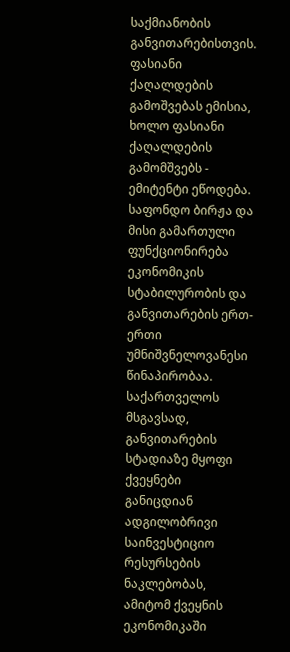საქმიანობის განვითარებისთვის. ფასიანი ქაღალდების გამოშვებას ემისია, ხოლო ფასიანი ქაღალდების გამომშვებს - ემიტენტი ეწოდება.
საფონდო ბირჟა და მისი გამართული ფუნქციონირება ეკონომიკის სტაბილურობის და განვითარების ერთ-ერთი უმნიშვნელოვანესი წინაპირობაა. საქართველოს მსგავსად, განვითარების სტადიაზე მყოფი ქვეყნები განიცდიან ადგილობრივი საინვესტიციო რესურსების ნაკლებობას, ამიტომ ქვეყნის ეკონომიკაში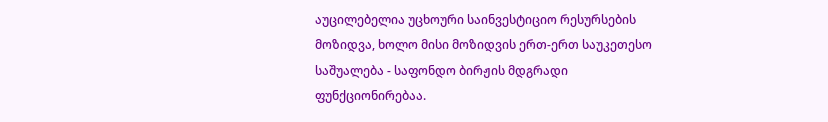აუცილებელია უცხოური საინვესტიციო რესურსების მოზიდვა, ხოლო მისი მოზიდვის ერთ-ერთ საუკეთესო საშუალება - საფონდო ბირჟის მდგრადი ფუნქციონირებაა.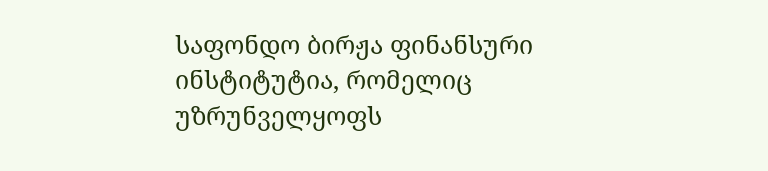საფონდო ბირჟა ფინანსური ინსტიტუტია, რომელიც უზრუნველყოფს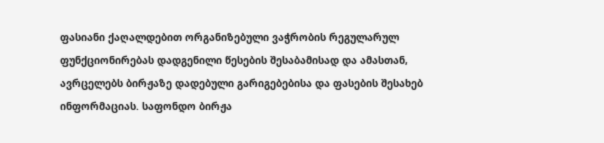ფასიანი ქაღალდებით ორგანიზებული ვაჭრობის რეგულარულ ფუნქციონირებას დადგენილი წესების შესაბამისად და ამასთან, ავრცელებს ბირჟაზე დადებული გარიგებებისა და ფასების შესახებ ინფორმაციას. საფონდო ბირჟა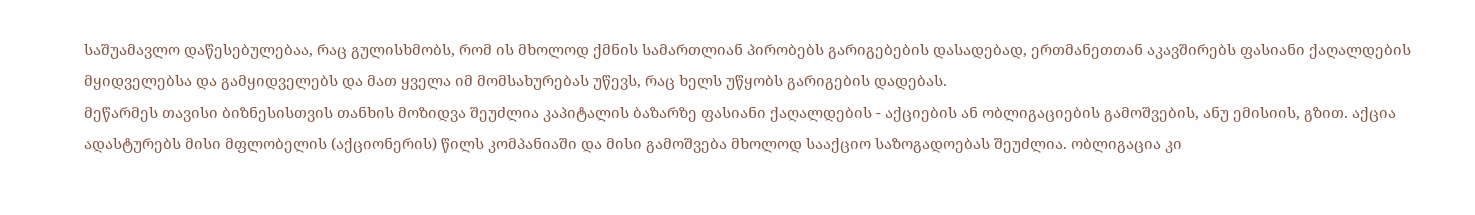საშუამავლო დაწესებულებაა, რაც გულისხმობს, რომ ის მხოლოდ ქმნის სამართლიან პირობებს გარიგებების დასადებად, ერთმანეთთან აკავშირებს ფასიანი ქაღალდების მყიდველებსა და გამყიდველებს და მათ ყველა იმ მომსახურებას უწევს, რაც ხელს უწყობს გარიგების დადებას.
მეწარმეს თავისი ბიზნესისთვის თანხის მოზიდვა შეუძლია კაპიტალის ბაზარზე ფასიანი ქაღალდების - აქციების ან ობლიგაციების გამოშვების, ანუ ემისიის, გზით. აქცია ადასტურებს მისი მფლობელის (აქციონერის) წილს კომპანიაში და მისი გამოშვება მხოლოდ სააქციო საზოგადოებას შეუძლია. ობლიგაცია კი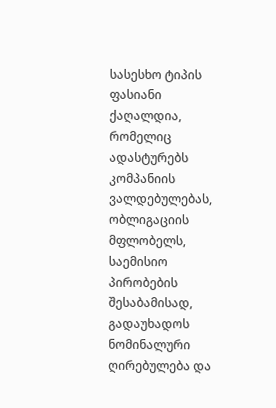სასესხო ტიპის ფასიანი ქაღალდია, რომელიც ადასტურებს კომპანიის ვალდებულებას, ობლიგაციის მფლობელს, საემისიო პირობების შესაბამისად, გადაუხადოს ნომინალური ღირებულება და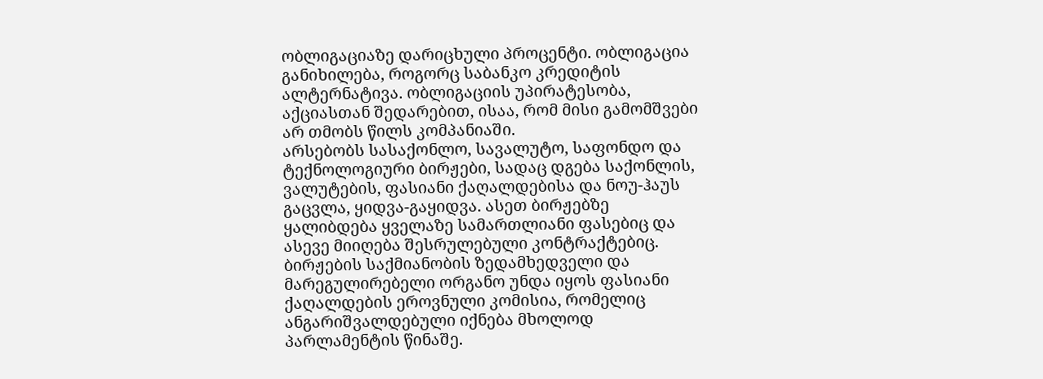ობლიგაციაზე დარიცხული პროცენტი. ობლიგაცია განიხილება, როგორც საბანკო კრედიტის ალტერნატივა. ობლიგაციის უპირატესობა, აქციასთან შედარებით, ისაა, რომ მისი გამომშვები არ თმობს წილს კომპანიაში.
არსებობს სასაქონლო, სავალუტო, საფონდო და ტექნოლოგიური ბირჟები, სადაც დგება საქონლის, ვალუტების, ფასიანი ქაღალდებისა და ნოუ-ჰაუს გაცვლა, ყიდვა-გაყიდვა. ასეთ ბირჟებზე ყალიბდება ყველაზე სამართლიანი ფასებიც და ასევე მიიღება შესრულებული კონტრაქტებიც. ბირჟების საქმიანობის ზედამხედველი და მარეგულირებელი ორგანო უნდა იყოს ფასიანი ქაღალდების ეროვნული კომისია, რომელიც ანგარიშვალდებული იქნება მხოლოდ პარლამენტის წინაშე.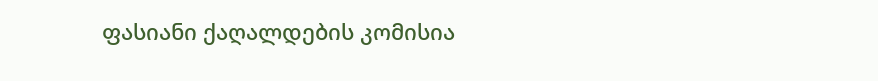ფასიანი ქაღალდების კომისია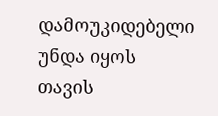დამოუკიდებელი უნდა იყოს თავის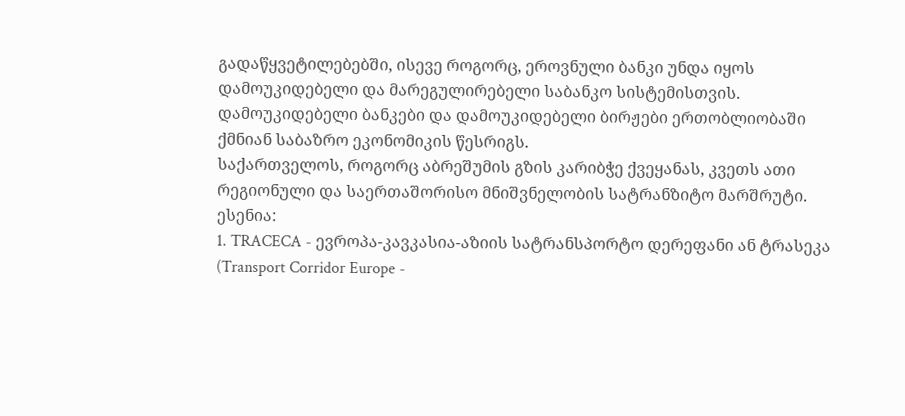გადაწყვეტილებებში, ისევე როგორც, ეროვნული ბანკი უნდა იყოს დამოუკიდებელი და მარეგულირებელი საბანკო სისტემისთვის. დამოუკიდებელი ბანკები და დამოუკიდებელი ბირჟები ერთობლიობაში ქმნიან საბაზრო ეკონომიკის წესრიგს.
საქართველოს, როგორც აბრეშუმის გზის კარიბჭე ქვეყანას, კვეთს ათი რეგიონული და საერთაშორისო მნიშვნელობის სატრანზიტო მარშრუტი. ესენია:
1. TRACECA - ევროპა-კავკასია-აზიის სატრანსპორტო დერეფანი ან ტრასეკა (Transport Corridor Europe -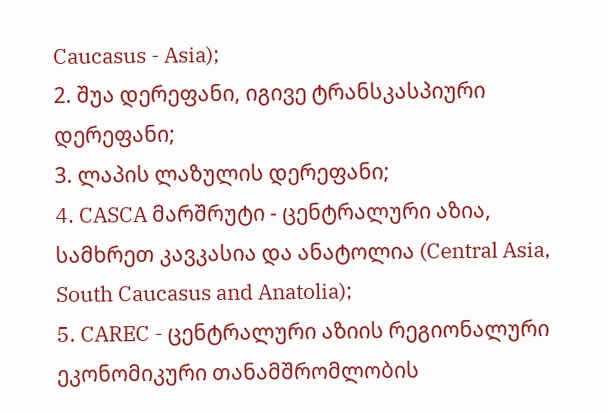Caucasus - Asia);
2. შუა დერეფანი, იგივე ტრანსკასპიური დერეფანი;
3. ლაპის ლაზულის დერეფანი;
4. CASCA მარშრუტი - ცენტრალური აზია, სამხრეთ კავკასია და ანატოლია (Central Asia, South Caucasus and Anatolia);
5. CAREC - ცენტრალური აზიის რეგიონალური ეკონომიკური თანამშრომლობის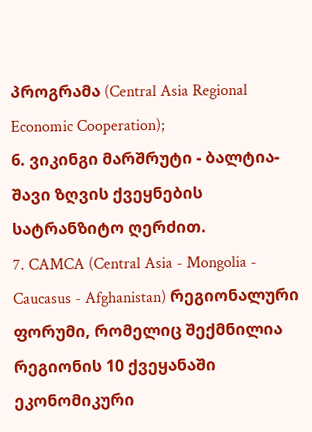პროგრამა (Central Asia Regional Economic Cooperation);
6. ვიკინგი მარშრუტი - ბალტია-შავი ზღვის ქვეყნების სატრანზიტო ღერძით.
7. CAMCA (Central Asia - Mongolia - Caucasus - Afghanistan) რეგიონალური ფორუმი, რომელიც შექმნილია რეგიონის 10 ქვეყანაში ეკონომიკური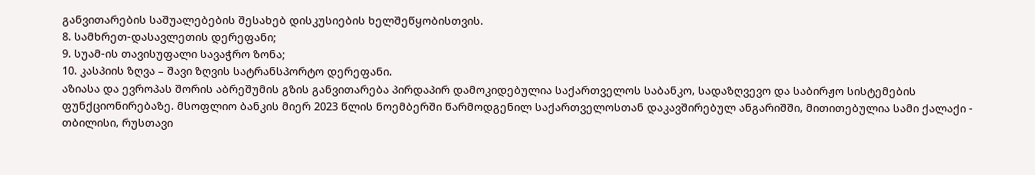განვითარების საშუალებების შესახებ დისკუსიების ხელშეწყობისთვის.
8. სამხრეთ-დასავლეთის დერეფანი;
9. სუამ-ის თავისუფალი სავაჭრო ზონა;
10. კასპიის ზღვა – შავი ზღვის სატრანსპორტო დერეფანი.
აზიასა და ევროპას შორის აბრეშუმის გზის განვითარება პირდაპირ დამოკიდებულია საქართველოს საბანკო, სადაზღვევო და საბირჟო სისტემების ფუნქციონირებაზე. მსოფლიო ბანკის მიერ 2023 წლის ნოემბერში წარმოდგენილ საქართველოსთან დაკავშირებულ ანგარიშში, მითითებულია სამი ქალაქი - თბილისი, რუსთავი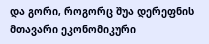და გორი, როგორც შუა დერეფნის მთავარი ეკონომიკური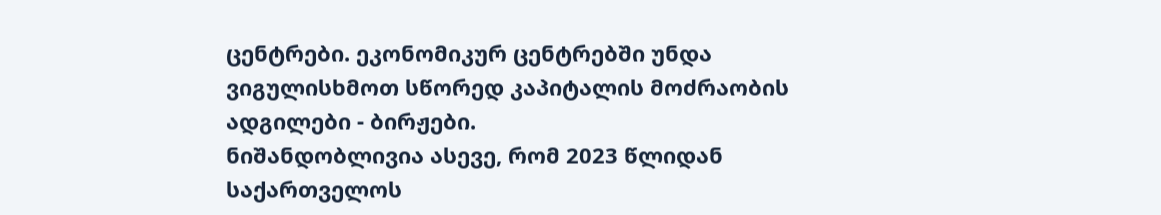ცენტრები. ეკონომიკურ ცენტრებში უნდა ვიგულისხმოთ სწორედ კაპიტალის მოძრაობის ადგილები - ბირჟები.
ნიშანდობლივია ასევე, რომ 2023 წლიდან საქართველოს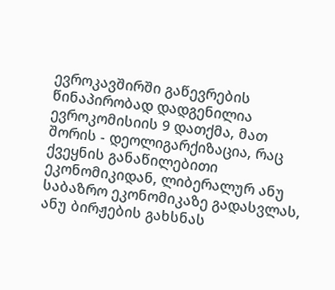ევროკავშირში გაწევრების წინაპირობად დადგენილია ევროკომისიის 9 დათქმა, მათ შორის - დეოლიგარქიზაცია, რაც ქვეყნის განაწილებითი ეკონომიკიდან, ლიბერალურ ანუ საბაზრო ეკონომიკაზე გადასვლას, ანუ ბირჟების გახსნას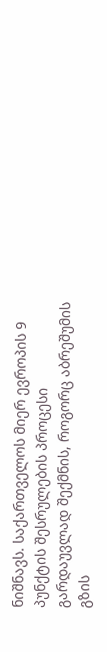ნიშნავს. საქართველოს მიერ ევროპის 9 პუნქტის შესრულების პროცესი გარდაუვლად შექმნის, როგორც აბრეშუმის გზის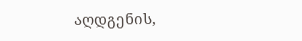აღდგენის,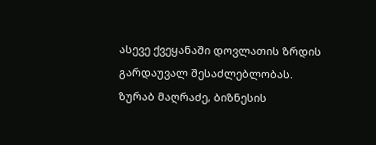ასევე ქვეყანაში დოვლათის ზრდის გარდაუვალ შესაძლებლობას.
ზურაბ მაღრაძე, ბიზნესის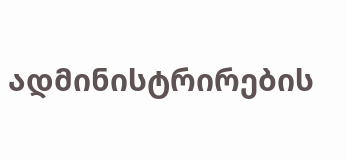ადმინისტრირების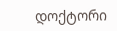დოქტორი